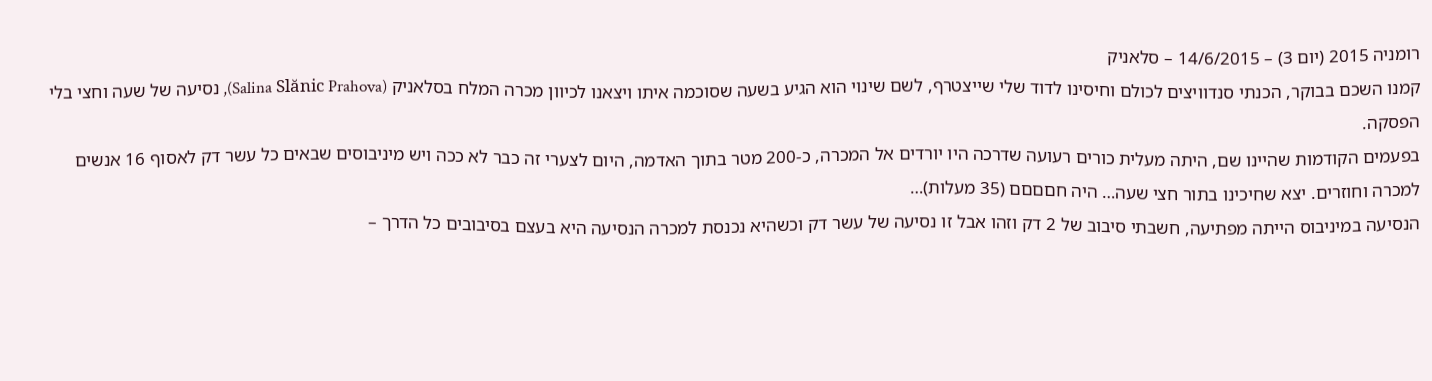רומניה 2015 (יום 3) – 14/6/2015 – סלאניק
קמנו השכם בבוקר, הכנתי סנדוויצים לכולם וחיסינו לדוד שלי שייצטרף, לשם שינוי הוא הגיע בשעה שסוכמה איתו ויצאנו לכיוון מכרה המלח בסלאניק (Salina Slănic Prahova), נסיעה של שעה וחצי בלי הפסקה.
בפעמים הקודמות שהיינו שם, היתה מעלית כורים רעועה שדרכה היו יורדים אל המכרה, כ-200 מטר בתוך האדמה, היום לצערי זה כבר לא ככה ויש מיניבוסים שבאים כל עשר דק לאסוף 16 אנשים למכרה וחוזרים. יצא שחיכינו בתור חצי שעה… היה חםםםם (35 מעלות)…
הנסיעה במיניבוס הייתה מפתיעה, חשבתי סיבוב של 2 דק וזהו אבל זו נסיעה של עשר דק וכשהיא נכנסת למכרה הנסיעה היא בעצם בסיבובים כל הדרך –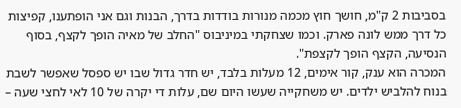בסביבות 2 ק"מ, חושך חוץ מכמה מנורות בודדות בדרך, הבנות וגם אני הופתענו, קפיצות כל דרך ממש לונה פארק. וכמו שצחקתי במיניבוס "החלב של מאיה הופך לקצף, בסוף הנסיעה, הקצף הופך לקצפת".
המכרה הוא ענק, קור אימים, 12 מעלות בלבד, יש חדר גדול שבו יש ספסל שאפשר לשבת בנוח להלביש ילדים. יש משחקייה שעשו היום שם, עלות די יקרה של 10 לאי לחצי שעה –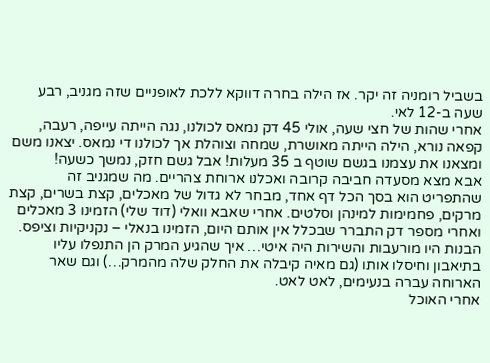בשביל רומניה זה יקר. אז הילה בחרה דווקא ללכת לאופניים שזה מגניב, רבע שעה ב-12 לאי.
אחרי שהות של חצי שעה, אולי 45 דק נמאס לכולנו, נגה הייתה עייפה, רעבה, קפאה נורא, הילה הייתה מאושרת, שמחה וצוהלת אך לכולנו די נמאס. יצאנו משם ומצאנו את עצמנו בגשם שוטף ב 35 מעלות! אבל גשם חזק, נמשך כשעה!
אבא מצא מסעדה חביבה קרובה ואכלנו ארוחת צהריים. מה שמגניב זה שהתפריט הוא בסך הכל דף אחד, מבחר לא גדול של מאכלים, קצת בשרים, קצת מרקים, פחמימות למינהן וסלטים. אחרי שאבא וואלי (דוד שלי) הזמינו 3 מאכלים ואחרי מספר דק התברר שבכלל אין אותם היום, הזמינו בנאלי – נקניקיות וציפס.
הבנות היו מורעבות והשירות היה איטי… איך שהגיע המרק הן התנפלו עליו בתיאבון וחיסלו אותו (גם מאיה קיבלה את החלק שלה מהמרק…) וגם שאר הארוחה עברה בנעימים, לאט לאט.
אחרי האוכל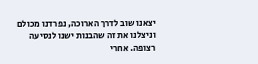יצאנו שוב לדרך הארוכה, נפרדנו מכולם וניצלנו את זה שהבנות ישנו לנסיעה רצופה. אחרי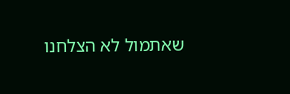שאתמול לא הצלחנו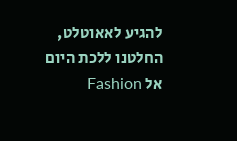להגיע לאאוטלט, החלטנו ללכת היום אל Fashion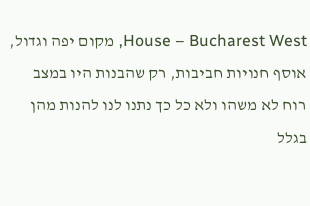House – Bucharest West, מקום יפה וגדול, אוסף חנויות חביבות, רק שהבנות היו במצב רוח לא משהו ולא כל כך נתנו לנו להנות מהן בגלל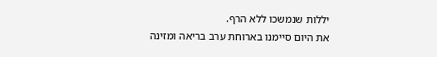יללות שנמשכו ללא הרף.
את היום סיימנו בארוחת ערב בריאה ומזינה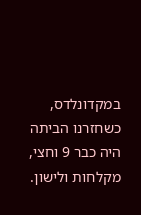במקדונלדס, כשחזרנו הביתה היה כבר 9 וחצי, מקלחות ולישון.